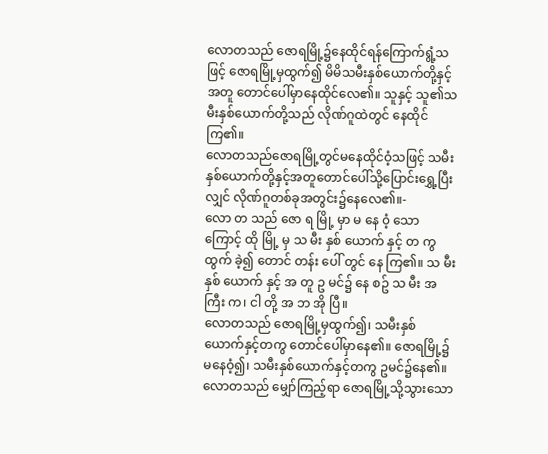လောတသည် ဇောရမြို့၌နေထိုင်ရန်ကြောက်ရွံ့သဖြင့် ဇောရမြို့မှထွက်၍ မိမိသမီးနှစ်ယောက်တို့နှင့်အတူ တောင်ပေါ်မှာနေထိုင်လေ၏။ သူနှင့် သူ၏သမီးနှစ်ယောက်တို့သည် လိုဏ်ဂူထဲတွင် နေထိုင်ကြ၏။
လောတသည်ဇောရမြို့တွင်မနေထိုင်ဝံ့သဖြင့် သမီးနှစ်ယောက်တို့နှင့်အတူတောင်ပေါ်သို့ပြောင်းရွှေ့ပြီးလျှင် လိုဏ်ဂူတစ်ခုအတွင်း၌နေလေ၏။-
လော တ သည် ဇော ရ မြို့ မှာ မ နေ ၀ံ့ သော ကြောင့် ထို မြို့ မှ သ မီး နှစ် ယောက် နှင့် တ ကွ ထွက် ခဲ့၍ တောင် တန်း ပေါ် တွင် နေ ကြ၏။ သ မီး နှစ် ယောက် နှင့် အ တူ ဥ မင်၌ နေ စဥ် သ မီး အ ကြီး က၊ ငါ တို့ အ ဘ အို ပြီ။
လောတသည် ဇောရမြို့မှထွက်၍၊ သမီးနှစ်ယောက်နှင့်တကွ တောင်ပေါ်မှာနေ၏။ ဇောရမြို့၌မနေဝံ့၍၊ သမီးနှစ်ယောက်နှင့်တကွ ဥမင်၌နေ၏။
လောတသည် မျှော်ကြည့်ရာ ဇောရမြို့သို့သွားသော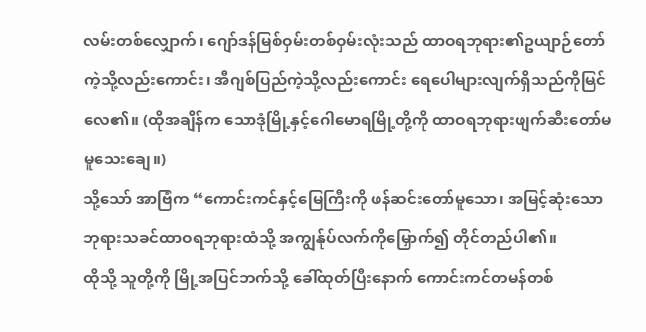လမ်းတစ်လျှောက်၊ ဂျော်ဒန်မြစ်ဝှမ်းတစ်ဝှမ်းလုံးသည် ထာဝရဘုရား၏ဥယျာဉ်တော်ကဲ့သို့လည်းကောင်း၊ အီဂျစ်ပြည်ကဲ့သို့လည်းကောင်း ရေပေါများလျက်ရှိသည်ကိုမြင်လေ၏။ (ထိုအချိန်က သောဒုံမြို့နှင့်ဂေါမောရမြို့တို့ကို ထာဝရဘုရားဖျက်ဆီးတော်မမူသေးချေ။)
သို့သော် အာဗြံက “ကောင်းကင်နှင့်မြေကြီးကို ဖန်ဆင်းတော်မူသော၊ အမြင့်ဆုံးသောဘုရားသခင်ထာဝရဘုရားထံသို့ အကျွန်ုပ်လက်ကိုမြှောက်၍ တိုင်တည်ပါ၏။
ထိုသို့ သူတို့ကို မြို့အပြင်ဘက်သို့ ခေါ်ထုတ်ပြီးနောက် ကောင်းကင်တမန်တစ်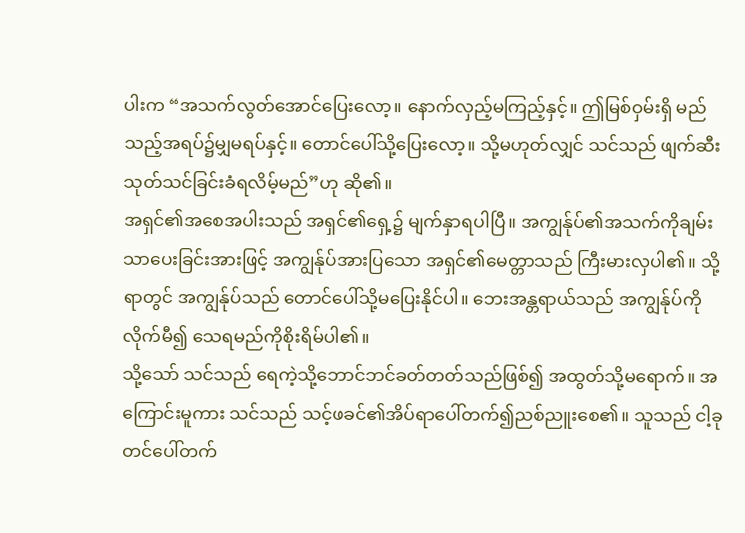ပါးက “အသက်လွတ်အောင်ပြေးလော့။ နောက်လှည့်မကြည့်နှင့်။ ဤမြစ်ဝှမ်းရှိ မည်သည့်အရပ်၌မျှမရပ်နှင့်။ တောင်ပေါ်သို့ပြေးလော့။ သို့မဟုတ်လျှင် သင်သည် ဖျက်ဆီးသုတ်သင်ခြင်းခံရလိမ့်မည်”ဟု ဆို၏။
အရှင်၏အစေအပါးသည် အရှင်၏ရှေ့၌ မျက်နှာရပါပြီ။ အကျွန်ုပ်၏အသက်ကိုချမ်းသာပေးခြင်းအားဖြင့် အကျွန်ုပ်အားပြသော အရှင်၏မေတ္တာသည် ကြီးမားလှပါ၏။ သို့ရာတွင် အကျွန်ုပ်သည် တောင်ပေါ်သို့မပြေးနိုင်ပါ။ ဘေးအန္တရာယ်သည် အကျွန်ုပ်ကိုလိုက်မီ၍ သေရမည်ကိုစိုးရိမ်ပါ၏။
သို့သော် သင်သည် ရေကဲ့သို့ဘောင်ဘင်ခတ်တတ်သည်ဖြစ်၍ အထွတ်သို့မရောက်။ အကြောင်းမူကား သင်သည် သင့်ဖခင်၏အိပ်ရာပေါ်တက်၍ညစ်ညူးစေ၏။ သူသည် ငါ့ခုတင်ပေါ်တက်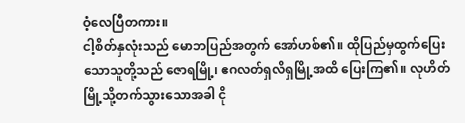ဝံ့လေပြီတကား။
ငါ့စိတ်နှလုံးသည် မောဘပြည်အတွက် အော်ဟစ်၏။ ထိုပြည်မှထွက်ပြေးသောသူတို့သည် ဇောရမြို့၊ ဧဂလတ်ရှလိရှမြို့အထိ ပြေးကြ၏။ လုဟိတ်မြို့သို့တက်သွားသောအခါ ငို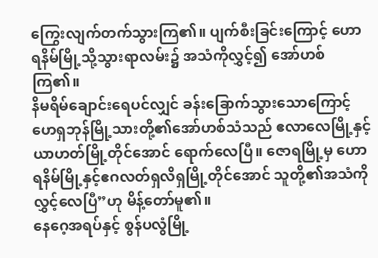ကြွေးလျက်တက်သွားကြ၏။ ပျက်စီးခြင်းကြောင့် ဟောရနိမ်မြို့သို့သွားရာလမ်း၌ အသံကိုလွှင့်၍ အော်ဟစ်ကြ၏။
နိမရိမ်ချောင်းရေပင်လျှင် ခန်းခြောက်သွားသောကြောင့် ဟေရှဘုန်မြို့သားတို့၏အော်ဟစ်သံသည် ဧလာလေမြို့နှင့် ယာဟတ်မြို့တိုင်အောင် ရောက်လေပြီ။ ဇောရမြို့မှ ဟောရနိမ်မြို့နှင့်ဧဂလတ်ရှလိရှမြို့တိုင်အောင် သူတို့၏အသံကိုလွှင့်လေပြီ”ဟု မိန့်တော်မူ၏။
နေဂေ့အရပ်နှင့် စွန်ပလွံမြို့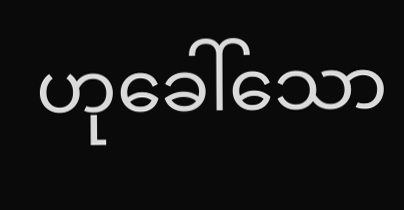ဟုခေါ်သော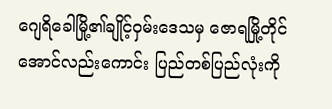ဂျေရိခေါမြို့၏ချိုင့်ဝှမ်းဒေသမှ ဇောရမြို့တိုင်အောင်လည်းကောင်း ပြည်တစ်ပြည်လုံးကို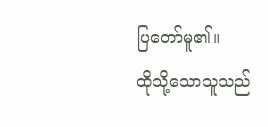ပြတော်မူ၏။
ထိုသို့သောသူသည်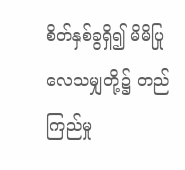စိတ်နှစ်ခွရှိ၍ မိမိပြုလေသမျှတို့၌ တည်ကြည်မှု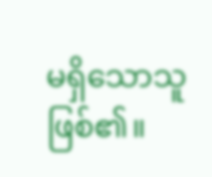မရှိသောသူဖြစ်၏။